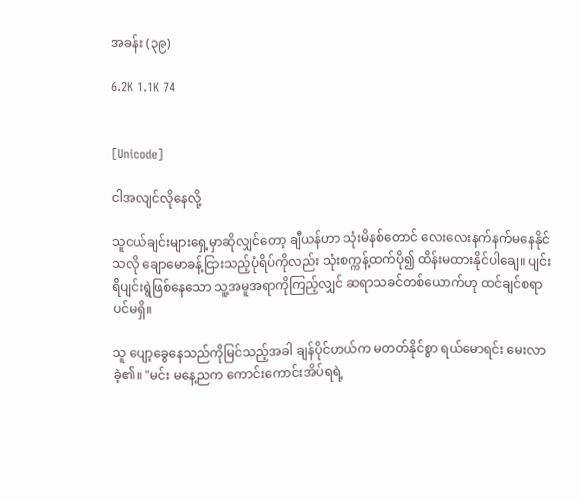အခန်း (၃၉)

6.2K 1.1K 74


[Unicode]

ငါအလျင်လိုနေလို့

သူငယ်ချင်းများရှေ့မှာဆိုလျှင်တော့ ချီယန်ဟာ သုံးမိနစ်တောင် လေးလေးနက်နက်မနေနိုင်သလို ချောမောခန့်ငြားသည့်ပုံရိပ်ကိုလည်း သုံးစက္ကန့်ထက်ပို၍ ထိန်းမထားနိုင်ပါချေ။ ပျင်းရိပျင်းရွဲဖြစ်နေသော သူ့အမူအရာကိုကြည့်လျှင် ဆရာသခင်တစ်ယောက်ဟု ထင်ချင်စရာပင်မရှိ။

သူ ပျော့ခွေနေသည်ကိုမြင်သည့်အခါ ချန်ပိုင်ဟယ်က မတတ်နိုင်စွာ ရယ်မောရင်း မေးလာခဲ့၏။ "မင်း မနေ့ညက ကောင်းကောင်းအိပ်ရရဲ့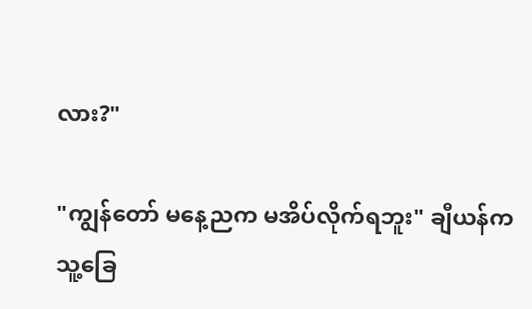လား?"

"ကျွန်တော် မနေ့ညက မအိပ်လိုက်ရဘူး" ချီယန်က သူ့ခြေ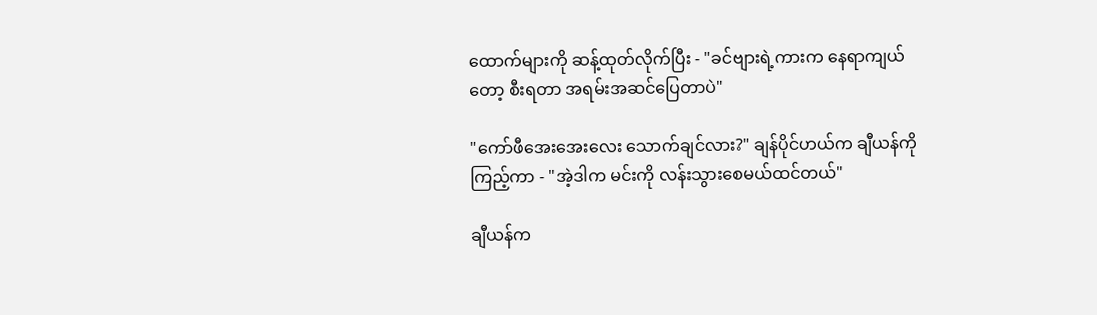ထောက်များကို ဆန့်ထုတ်လိုက်ပြီး - "ခင်ဗျားရဲ့ကားက နေရာကျယ်တော့ စီးရတာ အရမ်းအဆင်ပြေတာပဲ"

"ကော်ဖီအေးအေးလေး သောက်ချင်လား?" ချန်ပိုင်ဟယ်က ချီယန်ကိုကြည့်ကာ - "အဲ့ဒါက မင်းကို လန်းသွားစေမယ်ထင်တယ်"

ချီယန်က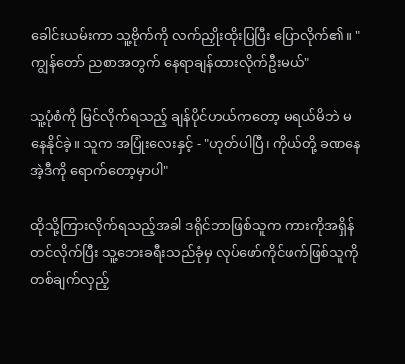ခေါင်းယမ်းကာ သူ့ဗိုက်ကို လက်ညှိုးထိုးပြပြီး ပြောလိုက်၏။ "ကျွန်တော် ညစာအတွက် နေရာချန်ထားလိုက်ဦးမယ်"

သူ့ပုံစံကို မြင်လိုက်ရသည့် ချန်ပိုင်ဟယ်ကတော့ မရယ်မိဘဲ မနေနိုင်ခဲ့။ သူက အပြုံးလေးနှင့် - "ဟုတ်ပါပြီ၊ ကိုယ်တို့ ခဏနေ အဲ့ဒီကို ရောက်တော့မှာပါ"

ထိုသို့ကြားလိုက်ရသည့်အခါ ဒရိုင်ဘာဖြစ်သူက ကားကိုအရှိန်တင်လိုက်ပြီး သူ့ဘေးခရီးသည်ခုံမှ လုပ်ဖော်ကိုင်ဖက်ဖြစ်သူကို တစ်ချက်လှည့်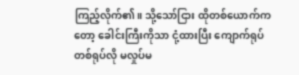ကြည့်လိုက်၏။ သို့သော်ငြား ထိုတစ်ယောက်ကတော့ ခေါင်းကြီးကိုသာ ငုံ့ထားပြီး ကျောက်ရုပ်တစ်ရုပ်လို မလှုပ်မ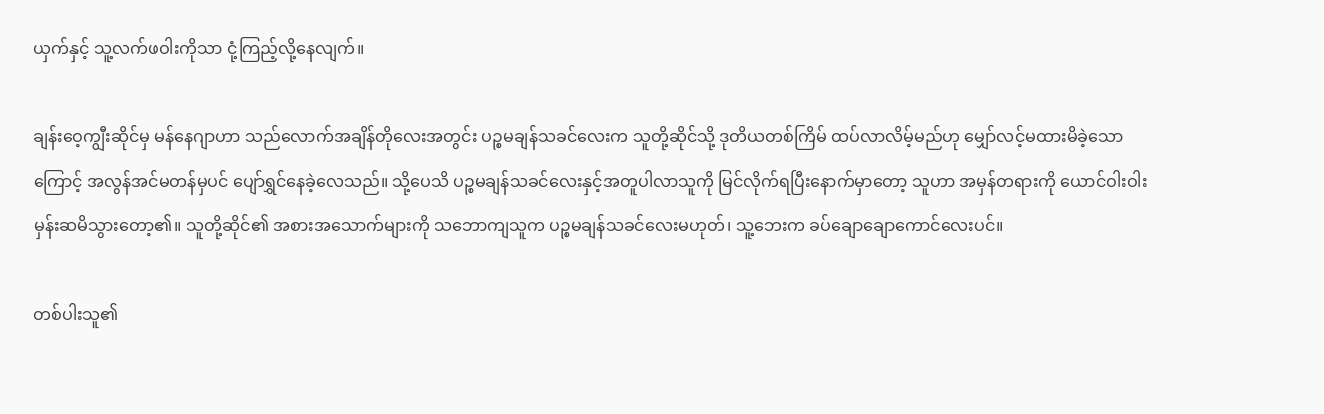ယှက်နှင့် သူ့လက်ဖဝါးကိုသာ ငုံ့ကြည့်လို့နေလျက်။

ချန်းဝေ့ကျွီးဆိုင်မှ မန်နေဂျာဟာ သည်လောက်အချိန်တိုလေးအတွင်း ပဉ္စမချန်သခင်လေးက သူတို့ဆိုင်သို့ ဒုတိယတစ်ကြိမ် ထပ်လာလိမ့်မည်ဟု မျှော်လင့်မထားမိခဲ့သောကြောင့် အလွန်အင်မတန်မှပင် ပျော်ရွှင်နေခဲ့လေသည်။ သို့ပေသိ ပဉ္စမချန်သခင်လေးနှင့်အတူပါလာသူကို မြင်လိုက်ရပြီးနောက်မှာတော့ သူဟာ အမှန်တရားကို ယောင်ဝါးဝါးမှန်းဆမိသွားတော့၏။ သူတို့ဆိုင်၏ အစားအသောက်များကို သဘောကျသူက ပဉ္စမချန်သခင်လေးမဟုတ်၊ သူ့ဘေးက ခပ်ချောချောကောင်လေးပင်။

တစ်ပါးသူ၏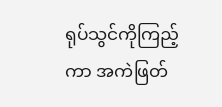ရုပ်သွင်ကိုကြည့်ကာ အကဲဖြတ်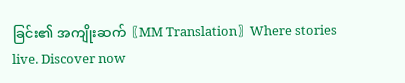ခြင်း၏ အကျိုးဆက်〖MM Translation〗Where stories live. Discover now